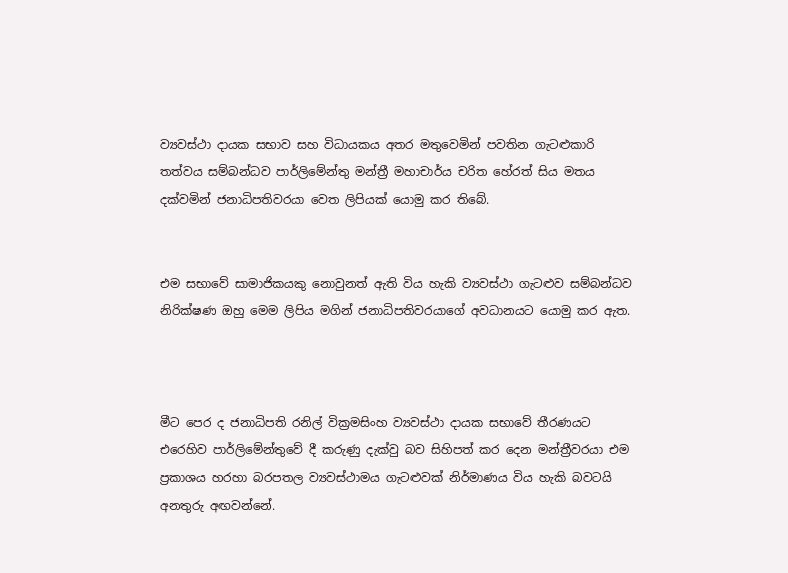ව්‍යවස්ථා දායක සභාව සහ විධායකය අතර මතුවෙමින් පවතින ගැටළුකාරි තත්වය සම්බන්ධව පාර්ලිමේන්තු මන්ත්‍රී මහාචාර්ය චරිත හේරත් සිය මතය දක්වමින් ජනාධිපතිවරයා වෙත ලිපියක් යොමු කර තිබේ.


එම සභාවේ සාමාජිකයකු නොවුනත් ඇති විය හැකි ව්‍යවස්ථා ගැටළුව සම්බන්ධව නිරික්ෂණ ඔහු මෙම ලිපිය මගින් ජනාධිපතිවරයාගේ අවධානයට යොමු කර ඇත.



මීට පෙර ද ජනාධිපති රනිල් වික්‍රමසිංහ ව්‍යවස්ථා දායක සභාවේ තීරණයට එරෙහිව පාර්ලිමේන්තුවේ දී කරුණු දැක්වු බව සිහිපත් කර දෙන මන්ත්‍රීවරයා එම ප්‍රකාශය හරහා බරපතල ව්‍යවස්ථාමය ගැටළුවක් නිර්මාණය විය හැකි බවටයි අනතුරු අඟවන්නේ.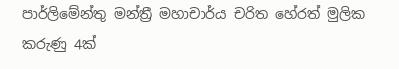පාර්ලිමේන්තු මන්ත්‍රී මහාචාර්ය චරිත හේරත් මුලික කරුණු 4ක්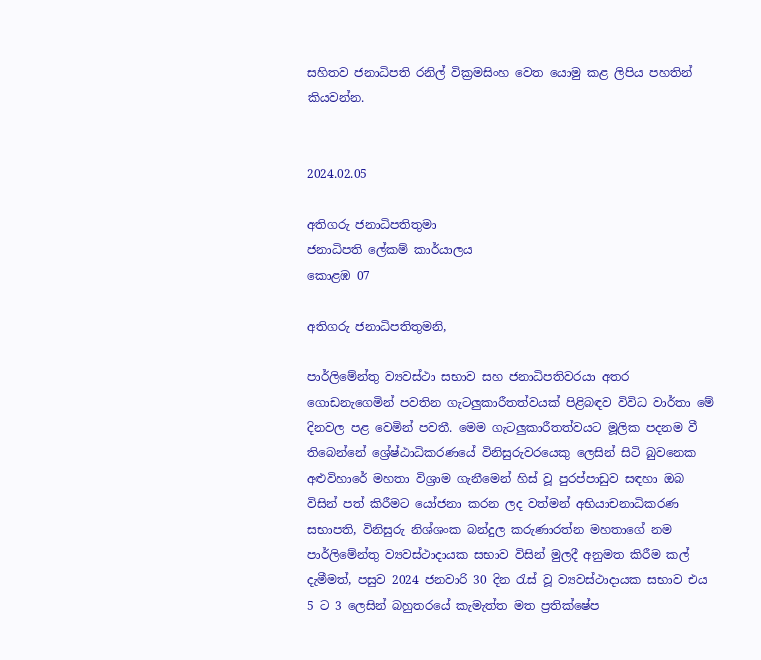සහිතව ජනාධිපති රනිල් වික්‍රමසිංහ වෙත යොමු කළ ලිපිය පහතින් කියවන්න.


2024.02.05

අතිගරු ජනාධිපතිතුමා
ජනාධිපති ලේකම් කාර්යාලය
කොළඹ 07

අතිගරු ජනාධිපතිතුමනි,

පාර්ලිමේන්තු ව්‍යවස්ථා සභාව සහ ජනාධිපතිවරයා අතර ගොඩනැගෙමින් පවතින ගැටලුකාරීතත්වයක් පිළිබඳව විවිධ වාර්තා මේ දිනවල පළ වෙමින් පවතී. මෙම ගැටලුකාරීතත්වයට මූලික පදනම වී තිබෙන්නේ ශ්‍රේෂ්ඨාධිකරණයේ විනිසුරුවරයෙකු ලෙසින් සිටි බුවනෙක අළුවිහාරේ මහතා විශ්‍රාම ගැනීමෙන් හිස් වූ පුරප්පාඩුව සඳහා ඔබ විසින් පත් කිරීමට යෝජනා කරන ලද වත්මන් අභියාචනාධිකරණ සභාපති, විනිසුරු නිශ්ශංක බන්දුල කරුණාරත්න මහතාගේ නම පාර්ලිමේන්තු ව්‍යවස්ථාදායක සභාව විසින් මුලදී අනුමත කිරීම කල් දැමීමත්, පසුව 2024 ජනවාරි 30 දින රැස් වූ ව්‍යවස්ථාදායක සභාව එය 5 ට 3 ලෙසින් බහුතරයේ කැමැත්ත මත ප්‍රතික්ෂේප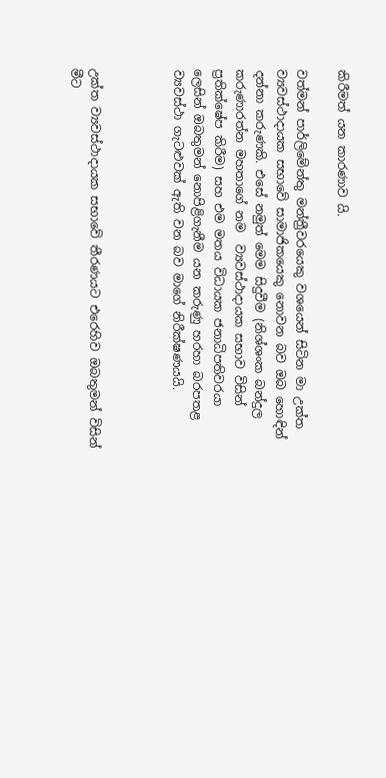කිරීමත් යන කාරණාව යි.

වත්මන් පාර්ලිමේන්තු මන්ත්‍රීවරයෙකු වශයෙන් සිටින මා උක්ත ව්‍යවස්ථාදායක සභාවේ සාමාජිකයෙකු නොවන බව ඔබ හොඳින් දන්නා කරුණකි. එසේ නමුත් මෙම සිදුවීම (නිශ්ශංක බන්දුල කරුණාරත්න මහතාගේ නම  ව්‍යවස්ථාදායක සභාව විසින් ප්‍රතික්ෂේප කිරීම) සහ එම මතය විධායක ජනාධිපතිවරයා ලෙසින් ඔබතුමන් නොපිළිගැනීම යන කරුණු හරහා බරපතළ ව්‍යවස්ථා ගැට‍ළුවක් ඇති වන බව මාගේ නිරීක්ෂණයයි.



උක්ත ව්‍යවස්ථාදායක සභාවේ තීරණයට එරෙහිව ඔබතුමන් විසින් මීට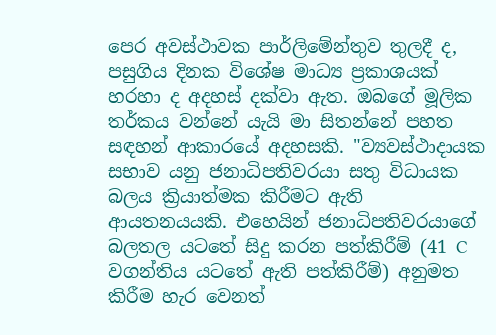පෙර අවස්ථාවක පාර්ලිමේන්තුව තුලදී ද, පසුගිය දිනක විශේෂ මාධ්‍ය ප්‍රකාශයක් හරහා ද අදහස් දක්වා ඇත. ඔබගේ මූලික තර්කය වන්නේ යැයි මා සිතන්නේ පහත සඳහන් ආකාරයේ අදහසකි. "ව්‍යවස්ථාදායක සභාව යනු ජනාධිපතිවරයා සතු විධායක බලය ක්‍රියාත්මක කිරීමට ඇති ආයතනයයකි. එහෙයින් ජනාධිපතිවරයාගේ බලතල යටතේ සිදු කරන පත්කිරීම් (41 C වගන්තිය යටතේ ඇති පත්කිරීම්) අනුමත කිරීම හැර වෙනත්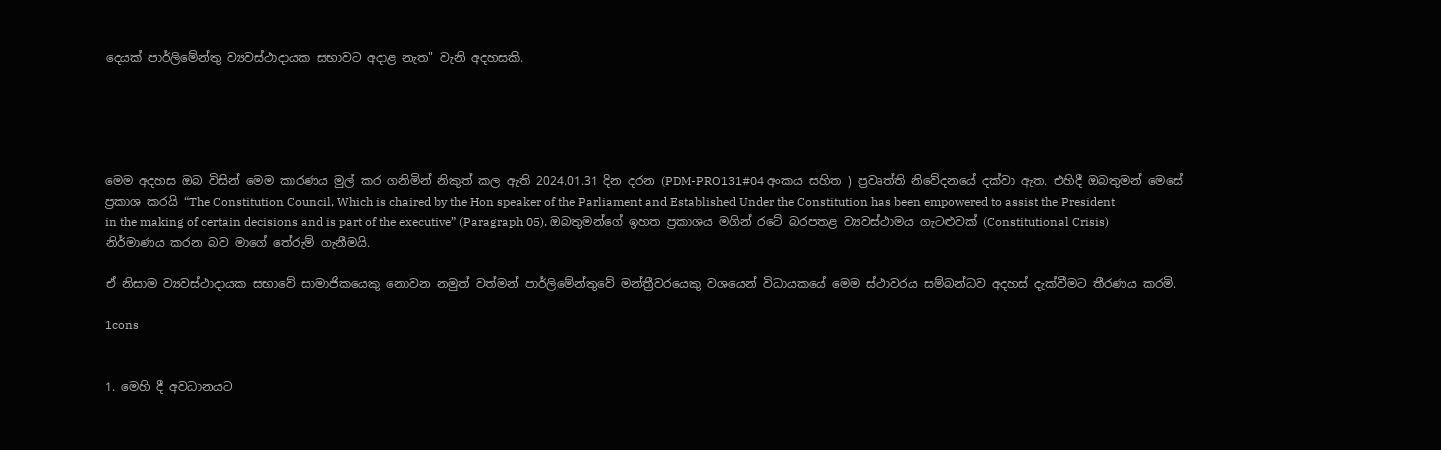දෙයක් පාර්ලිමේන්තු ව්‍යවස්ථාදායක සභාවට අදාළ නැත" වැනි අදහසකි.





මෙම අදහස ඔබ විසින් මෙම කාරණය මුල් කර ගනිමින් නිකුත් කල ඇති 2024.01.31 දින දරන (PDM-PRO131#04 අංකය සහිත ) ප්‍රවෘත්ති නිවේදනයේ දක්වා ඇත. එහිදී ඔබතුමන් මෙසේ ප්‍රකාශ කරයි “The Constitution Council, Which is chaired by the Hon speaker of the Parliament and Established Under the Constitution has been empowered to assist the President in the making of certain decisions and is part of the executive” (Paragraph 05). ඔබතුමන්ගේ ඉහත ප්‍රකාශය මගින් රටේ බරපතළ ව්‍යවස්ථාමය ගැට‍ළුවක් (Constitutional Crisis) නිර්මාණය කරන බව මාගේ තේරුම් ගැනීමයි.

ඒ නිසාම ව්‍යවස්ථාදායක සභාවේ සාමාජිකයෙකු නොවන නමුත් වත්මන් පාර්ලිමේන්තුවේ මන්ත්‍රීවරයෙකු වශයෙන් විධායකයේ මෙම ස්ථාවරය සම්බන්ධව අදහස් දැක්වීමට තීරණය කරමි.

1cons


1. මෙහි දී අවධානයට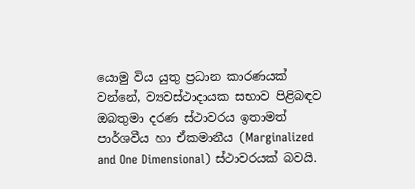යොමු විය යුතු ප්‍රධාන කාරණයක් වන්නේ, ව්‍යවස්ථාදායක සභාව පිළිබඳව ඔබතුමා දරණ ස්ථාවරය ඉතාමත් පාර්ශවීය හා ඒකමානීය (Marginalized and One Dimensional) ස්ථාවරයක් බවයි.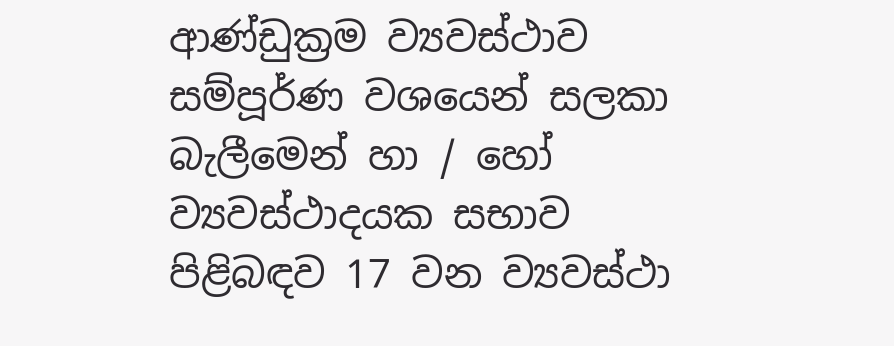ආණ්ඩුක්‍රම ව්‍යවස්ථාව සම්පූර්ණ වශයෙන් සලකා බැලීමෙන් හා / හෝ ව්‍යවස්ථාදයක සභාව පිළිබඳව 17 වන ව්‍යවස්ථා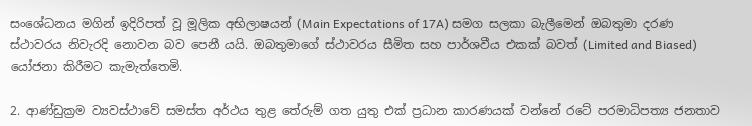සංශේධනය මගින් ඉදිරිපත් වූ මූලික අභිලාෂයන් (Main Expectations of 17A) සමග සලකා බැලීමෙන් ඔබතුමා දරණ ස්ථාවරය නිවැරදි නොවන බව පෙනී යයි. ඔබතුමාගේ ස්ථාවරය සීමිත සහ පාර්ශවීය එකක් බවත් (Limited and Biased) යෝජනා කිරීමට කැමැත්තෙමි.

2. ආණ්ඩුක්‍රම ව්‍යවස්ථාවේ සමස්ත අර්ථය තුළ තේරුම් ගත යුතු එක් ප්‍රධාන කාරණයක් වන්නේ රටේ පරමාධිපත්‍ය ජනතාව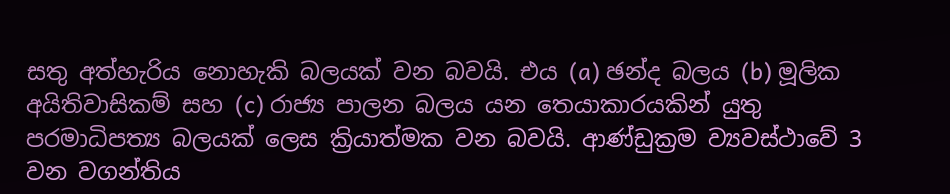සතු අත්හැරිය නොහැකි බලයක් වන බවයි. එය (a) ඡන්ද බලය (b) මූලික අයිතිවාසිකම් සහ (c) රාජ්‍ය පාලන බලය යන තෙයාකාරයකින් යුතු පරමාධිපත්‍ය බලයක් ලෙස ක්‍රියාත්මක වන බවයි. ආණ්ඩුක්‍රම ව්‍යවස්ථාවේ 3 වන වගන්තිය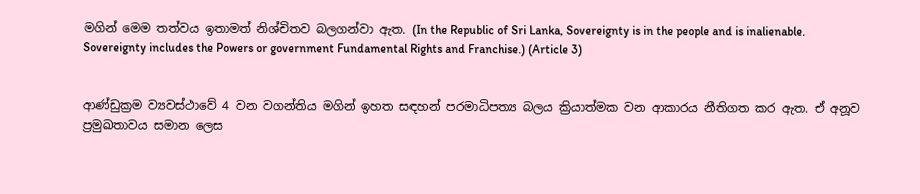මගින් මෙම තත්වය ඉතාමත් නිශ්චිතව බලගන්වා ඇත. (In the Republic of Sri Lanka, Sovereignty is in the people and is inalienable. Sovereignty includes the Powers or government Fundamental Rights and Franchise.) (Article 3)


ආණ්ඩුක්‍රම ව්‍යවස්ථාවේ 4 වන වගන්තිය මගින් ඉහත සඳහන් පරමාධිපත්‍ය බලය ක්‍රියාත්මක වන ආකාරය නීතිගත කර ඇත. ඒ අනූව ප්‍රමුඛතාවය සමාන ලෙස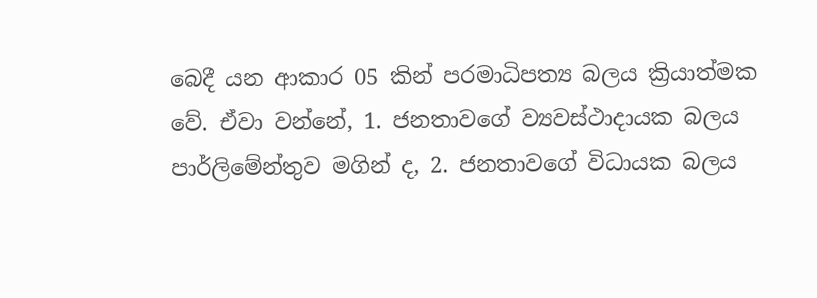බෙදී යන ආකාර 05 කින් පරමාධිපත්‍ය බලය ක්‍රියාත්මක වේ. ඒවා වන්නේ, 1. ජනතාවගේ ව්‍යවස්ථාදායක බලය පාර්ලිමේන්තුව මගින් ද, 2. ජනතාවගේ විධායක බලය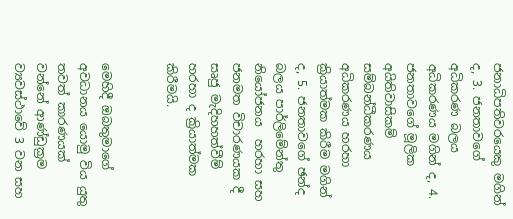ජනාධිපතිවරයෙකු මගින් ද, 3. ජනතාවගේ අධිකරණ බලය අධිකරණය මගින් ද, 4. ජනතාවගේ මූලික අයිතිවාසිකම් සම්බන්ධීකරණය අධිකරණය හරහා ක්‍රියාත්මක කිරීම මගින් ද, 5. ජනතාවගේ ඡන්ද බලය පාර්ලිමේන්තු නියෝජනය  හරහා සහ ජනමත විචාරණයක දී සෘජු මැදිහහත්වීම් හරහා ද ක්‍රියාත්මක කිරීමයි.


මෙහිදී ඔබතුමාගේ අවධානය යොමු විය යුතු තවත් කාරණයක් වන්නේ ආණ්ඩුක්‍රම ව්‍යවස්ථාවේ 3 වන සහ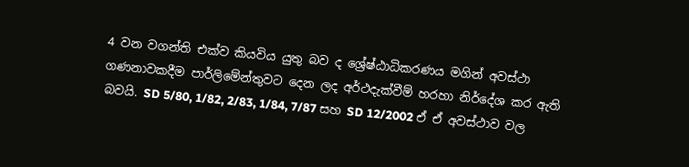4 වන වගන්ති එක්ව කියවිය යුතු බව ද ශ්‍රේෂ්ඨාධිකරණය මගින් අවස්ථා ගණනාවකදීම පාර්ලිමේන්තුවට දෙන ලද අර්ථදැක්වීම් හරහා නිර්දේශ කර ඇති බවයි. SD 5/80, 1/82, 2/83, 1/84, 7/87 සහ SD 12/2002 ඒ ඒ අවස්ථාව වල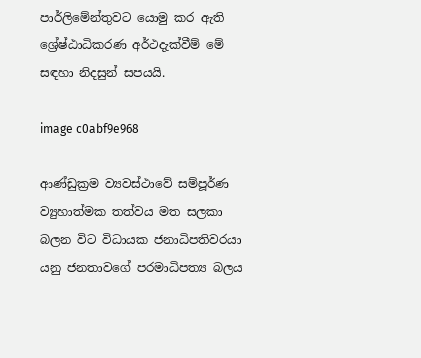පාර්ලිමේන්තුවට යොමු කර ඇති ශ්‍රේෂ්ඨාධිකරණ අර්ථදැක්වීම් මේ සඳහා නිදසුන් සපයයි.

image c0abf9e968

ආණ්ඩුක්‍රම ව්‍යවස්ථාවේ සම්පූර්ණ ව්‍යුහාත්මක තත්වය මත සලකා බලන විට විධායක ජනාධිපතිවරයා යනු ජනතාවගේ පරමාධිපත්‍ය බලය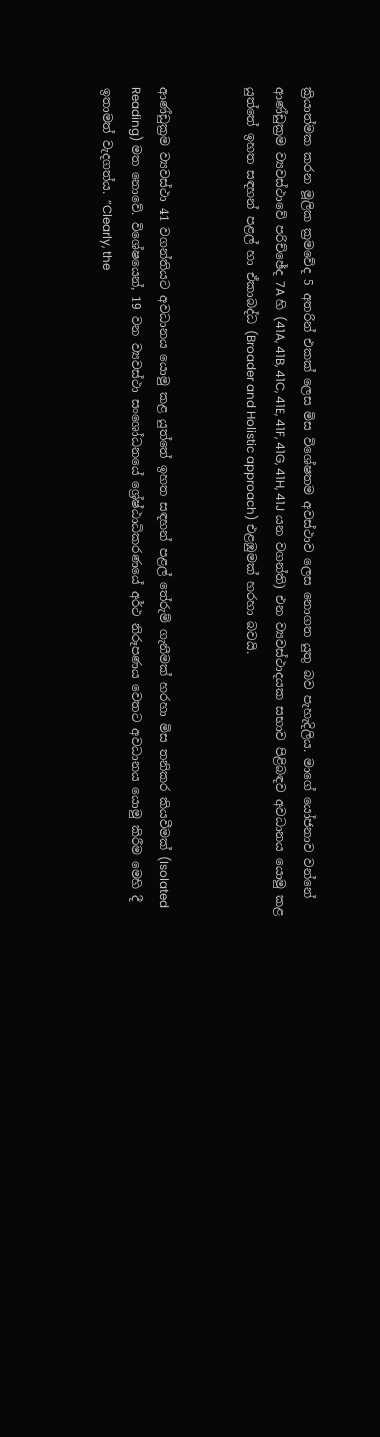ක්‍රියාත්මක කරන මූලික ක්‍රමවේද 5 අතරින් එකක් ලෙස මිස විශේෂතම අවස්ථාව ලෙස නොගත යුතු බව පැහැදිලිය. මාගේ යෝජනාව වන්නේ ආණ්ඩුක්‍රම ව්‍යවස්ථාවේ පරිච්ඡේද 7A හි (41A, 41B, 41C, 41E, 41F, 41G, 41H, 41J යන වගන්ති) එන ව්‍යවස්ථාදයක සභාව පිළිබඳව අවධානය යොමු කළ යුත්තේ ඉහත සඳහන් පළල් හා ඒකාබද්ධ (Broader and Holistic approach) එළඹුමක් හරහා බවයි.


ආණ්ඩුක්‍රම ව්‍යවස්ථා 41 වගන්තියට අවධානය යොමු කළ යුත්තේ ඉහත සඳහන් පළල් තේරුම් ගැනීමක් හරහා මිස තනිකර කියවීමක් (Isolated Reading) මත නොවේ. විශේෂයෙන්, 19 වන ව්‍යවස්ථා සංශෝධනයේ ශ්‍රේෂ්ඨාධිකරණයේ අර්ථ නිරූපණය වෙතට අවධානය යොමු කිරීම මෙහි දී ඉතාමත් වැදගත්ය. “Clearly, the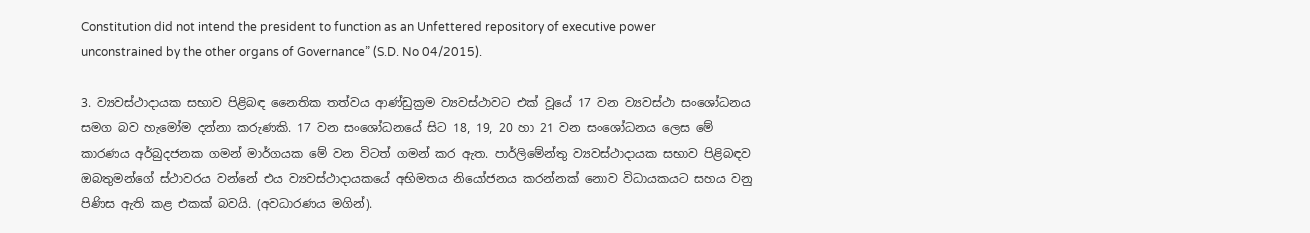Constitution did not intend the president to function as an Unfettered repository of executive power unconstrained by the other organs of Governance” (S.D. No 04/2015).

3. ව්‍යවස්ථාදායක සභාව පිළිබඳ නෛතික තත්වය ආණ්ඩුක්‍රම ව්‍යවස්ථාවට එක් වූයේ 17 වන ව්‍යවස්ථා සංශෝධනය සමග බව හැමෝම දන්නා කරුණකි. 17 වන සංශෝධනයේ සිට 18, 19, 20 හා 21 වන සංශෝධනය ලෙස මේ කාරණය අර්බුදජනක ගමන් මාර්ගයක මේ වන විටත් ගමන් කර ඇත. පාර්ලිමේන්තු ව්‍යවස්ථාදායක සභාව පිළිබඳව ඔබතුමන්ගේ ස්ථාවරය වන්නේ එය ව්‍යවස්ථාදායකයේ අභිමතය නියෝජනය කරන්නක් නොව විධායකයට සහය වනු පිණිස ඇති කළ එකක් බවයි. (අවධාරණය මගින්).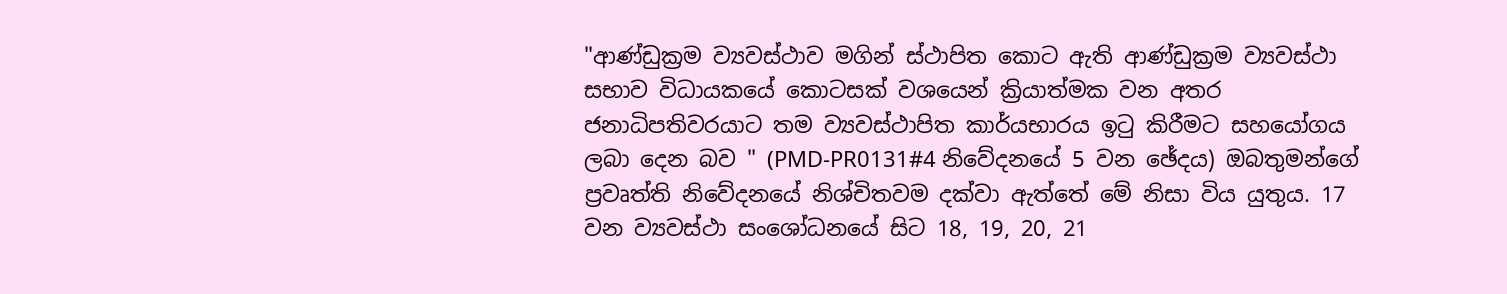"ආණ්ඩුක්‍රම ව්‍යවස්ථාව මගින් ස්ථාපිත කොට ඇති ආණ්ඩුක්‍රම ව්‍යවස්ථා සභාව විධායකයේ කොටසක් වශයෙන් ක්‍රියාත්මක වන අතර ජනාධිපතිවරයාට තම ව්‍යවස්ථාපිත කාර්යභාරය ඉටු කිරීමට සහයෝගය ලබා දෙන බව " (PMD-PR0131#4 නිවේදනයේ 5 වන ඡේදය) ඔබතුමන්ගේ ප්‍රවෘත්ති නිවේදනයේ නිශ්චිතවම දක්වා ඇත්තේ මේ නිසා විය යුතුය. 17 වන ව්‍යවස්ථා සංශෝධනයේ සිට 18, 19, 20, 21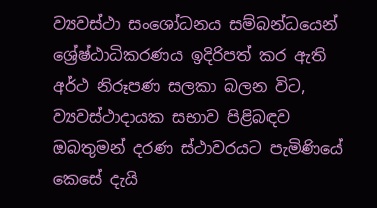ව්‍යවස්ථා සංශෝධනය සම්බන්ධයෙන් ශ්‍රේෂ්ඨාධිකරණය ඉදිරිපත් කර ඇති අර්ථ නිරූපණ සලකා බලන විට, ව්‍යවස්ථාදායක සභාව පිළිබඳව ඔබතුමන් දරණ ස්ථාවරයට පැමිණියේ කෙසේ දැයි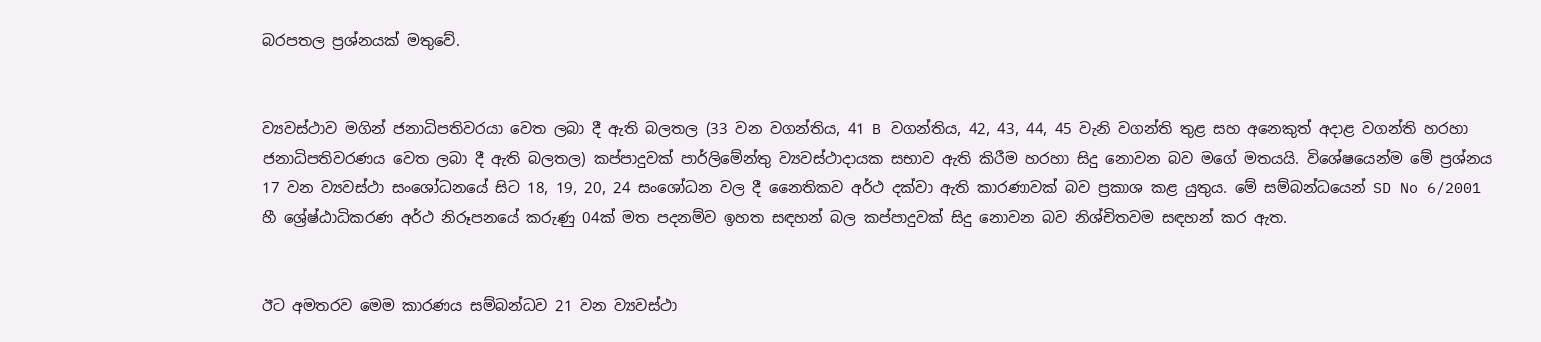බරපතල ප්‍රශ්නයක් මතුවේ.


ව්‍යවස්ථාව මගින් ජනාධිපතිවරයා වෙත ලබා දී ඇති බලතල (33 වන වගන්තිය, 41 B වගන්තිය, 42, 43, 44, 45 වැනි වගන්ති තුළ සහ අනෙකුත් අදාළ වගන්ති හරහා ජනාධිපතිවරණය වෙත ලබා දී ඇති බලතල) කප්පාදුවක් පාර්ලිමේන්තු ව්‍යවස්ථාදායක සභාව ඇති කිරීම හරහා සිදු නොවන බව මගේ මතයයි. විශේෂයෙන්ම මේ ප්‍රශ්නය 17 වන ව්‍යවස්ථා සංශෝධනයේ සිට 18, 19, 20, 24 සංශෝධන වල දී නෛතිකව අර්ථ දක්වා ඇති කාරණාවක් බව ප්‍රකාශ කළ යුතුය. මේ සම්බන්ධයෙන් SD No 6/2001 හී ශ්‍රේෂ්ඨාධිකරණ අර්ථ නිරූපනයේ කරුණු 04ක් මත පදනම්ව ඉහත සඳහන් බල කප්පාදුවක් සිදු නොවන බව නිශ්චිතවම සඳහන් කර ඇත.


ඊට අමතරව මෙම කාරණය සම්බන්ධව 21 වන ව්‍යවස්ථා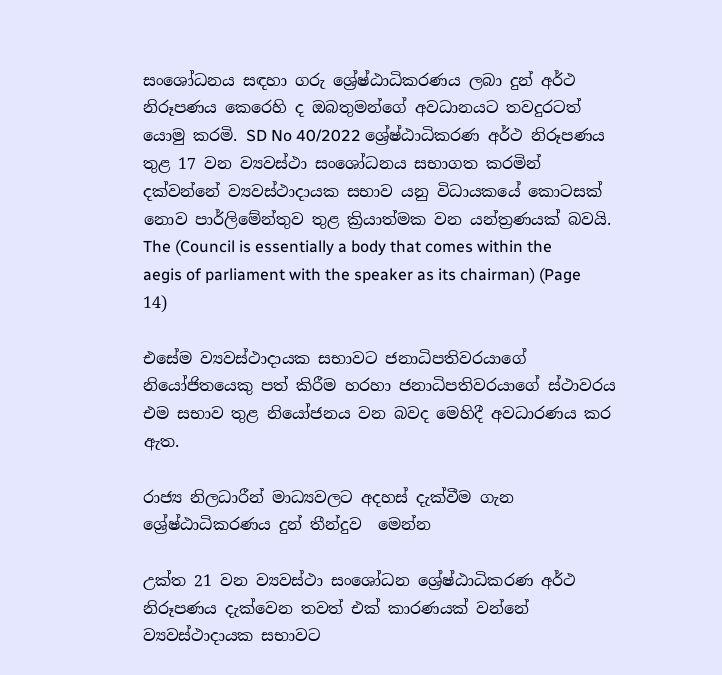සංශෝධනය සඳහා ගරු ශ්‍රේෂ්ඨාධිකරණය ලබා දුන් අර්ථ නිරූපණය කෙරෙහි ද ඔබතුමන්ගේ අවධානයට තවදුරටත් යොමු කරමි. SD No 40/2022 ශ්‍රේෂ්ඨාධිකරණ අර්ථ නිරූපණය තුළ 17 වන ව්‍යවස්ථා සංශෝධනය සභාගත කරමින් දක්වන්නේ ව්‍යවස්ථාදායක සභාව යනු විධායකයේ කොටසක් නොව පාර්ලිමේන්තුව තුළ ක්‍රියාත්මක වන යන්ත්‍රණයක් බවයි. The (Council is essentially a body that comes within the aegis of parliament with the speaker as its chairman) (Page 14)

එසේම ව්‍යවස්ථාදායක සභාවට ජනාධිපතිවරයාගේ නියෝජිතයෙකු පත් කිරීම හරහා ජනාධිපතිවරයාගේ ස්ථාවරය එම සභාව තුළ නියෝජනය වන බවද මෙහිදී අවධාරණය කර ඇත.

රාජ්‍ය නිලධාරීන් මාධ්‍යවලට අදහස් දැක්වීම ගැන ශ්‍රේෂ්ඨාධිකරණය දුන් තීන්දුව  මෙන්න

උක්ත 21 වන ව්‍යවස්ථා සංශෝධන ශ්‍රේෂ්ඨාධිකරණ අර්ථ නිරූපණය දැක්වෙන තවත් එක් කාරණයක් වන්නේ ව්‍යවස්ථාදායක සභාවට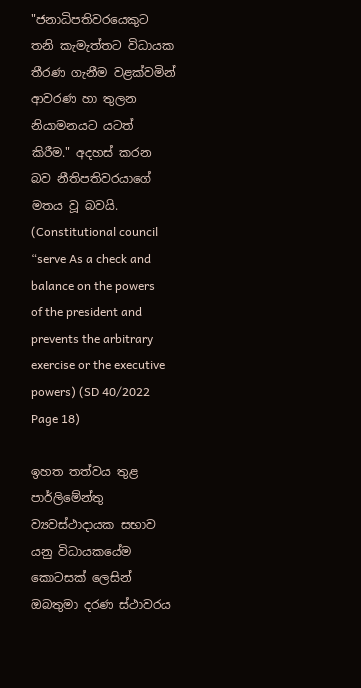"ජනාධිපතිවරයෙකුට තනි කැමැත්තට විධායක තීරණ ගැනීම වළක්වමින් ආවරණ හා තුලන නියාමනයට යටත් කිරීම." අදහස් කරන බව නීතිපතිවරයාගේ මතය වූ බවයි. (Constitutional council “serve As a check and balance on the powers of the president and prevents the arbitrary exercise or the executive powers) (SD 40/2022 Page 18)

ඉහත තත්වය තුළ පාර්ලිමේන්තු ව්‍යවස්ථාදායක සභාව යනු විධායකයේම කොටසක් ලෙසින් ඔබතුමා දරණ ස්ථාවරය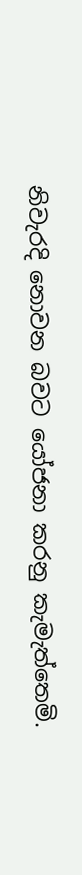නිවැරදි නොවන බවට යෝජනා කරනු කැමැත්තෙමි.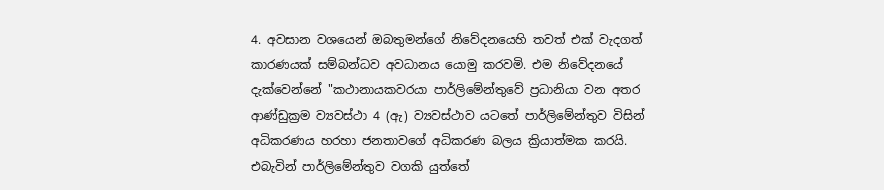4. අවසාන වශයෙන් ඔබතුමන්ගේ නිවේදනයෙහි තවත් එක් වැදගත් කාරණයක් සම්බන්ධව අවධානය යොමු කරවමි. එම නිවේදනයේ දැක්වෙන්නේ "කථානායකවරයා පාර්ලිමේන්තුවේ ප්‍රධානියා වන අතර ආණ්ඩුක්‍රම ව්‍යවස්ථා 4 (ඇ) ව්‍යවස්ථාව යටතේ පාර්ලිමේන්තුව විසින් අධිකරණය හරහා ජනතාවගේ අධිකරණ බලය ක්‍රියාත්මක කරයි. එබැවින් පාර්ලිමේන්තුව වගකි යුත්තේ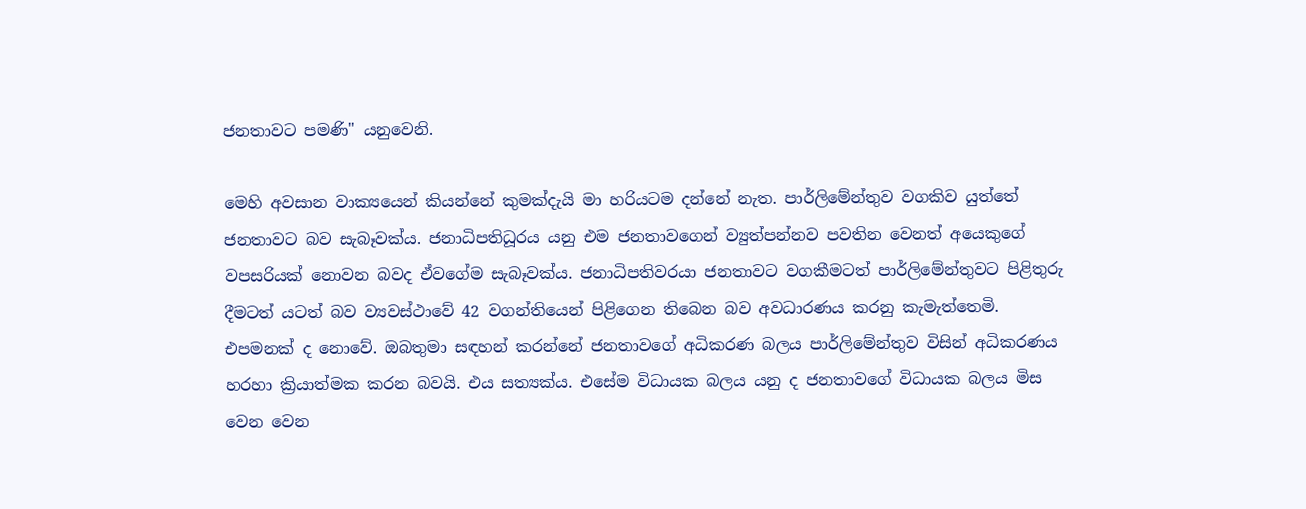ජනතාවට පමණි" යනුවෙනි.

මෙහි අවසාන වාක්‍යයෙන් කියන්නේ කුමක්දැයි මා හරියටම දන්නේ නැත. පාර්ලිමේන්තුව වගකිව යුත්තේ ජනතාවට බව සැබෑවක්ය. ජනාධිපතිධූරය යනු එම ජනතාවගෙන් ව්‍යුත්පන්නව පවතින වෙනත් අයෙකුගේ වපසරියක් නොවන බවද ඒවගේම සැබෑවක්ය. ජනාධිපතිවරයා ජනතාවට වගකීමටත් පාර්ලිමේන්තුවට පිළිතුරු දීමටත් යටත් බව ව්‍යවස්ථාවේ 42 වගන්තියෙන් පිළිගෙන තිබෙන බව අවධාරණය කරනු කැමැත්තෙමි. එපමනක් ද නොවේ. ඔබතුමා සඳහන් කරන්නේ ජනතාවගේ අධිකරණ බලය පාර්ලිමේන්තුව විසින් අධිකරණය හරහා ක්‍රියාත්මක කරන බවයි. එය සත්‍යක්ය. එසේම විධායක බලය යනු ද ජනතාවගේ විධායක බලය මිස වෙන වෙන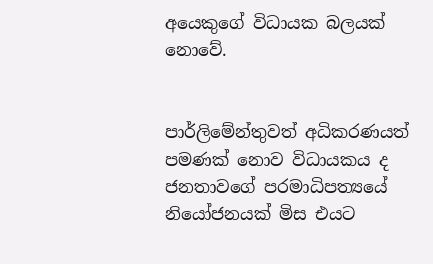අයෙකුගේ විධායක බලයක් නොවේ.


පාර්ලිමේන්තුවත් අධිකරණයත් පමණක් නොව විධායකය ද ජනතාවගේ පරමාධිපත්‍යයේ නියෝජනයක් මිස එයට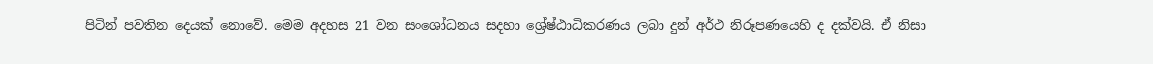පිටින් පවතින දෙයක් නොවේ. මෙම අදහස 21 වන සංශෝධනය සදහා ශ්‍රේෂ්ඨාධිකරණය ලබා දුන් අර්ථ නිරූපණයෙහි ද දක්වයි. ඒ නිසා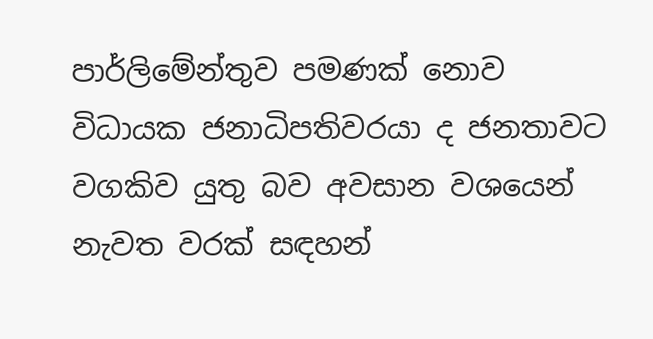පාර්ලිමේන්තුව පමණක් නොව විධායක ජනාධිපතිවරයා ද ජනතාවට  වගකිව යුතු බව අවසාන වශයෙන් නැවත වරක් සඳහන්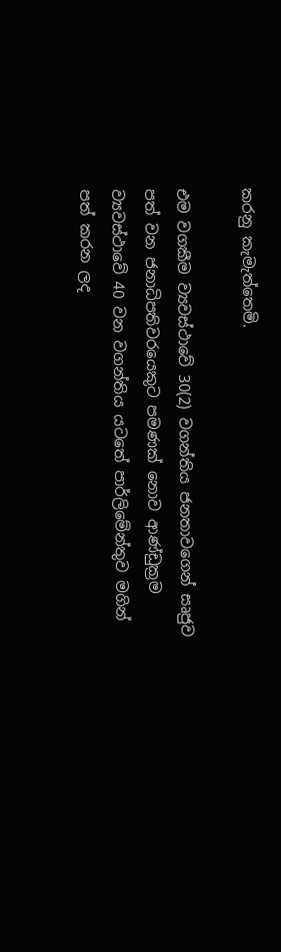කරනු කැමැත්තෙමි.

එම වගකීම ව්‍යවස්ථාවේ 30(2) වගන්තිය ජනතාවගෙන් සෘජුව පත් වන ජනාධිපතිවරයෙකුට පමණක් නොව ආණ්ඩුක්‍රම ව්‍යවස්ථාවේ 40 වන වගන්තිය යටතේ පාර්ලිමේන්තුව මගින් පත් කරන ලද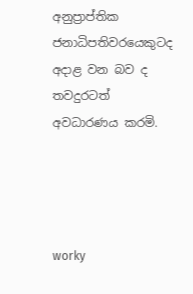අනුප්‍රාප්තික ජනාධිපතිවරයෙකුටද අදාළ වන බව ද තවදුරටත් අවධාරණය කරමි.




worky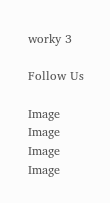worky 3

Follow Us

Image
Image
Image
Image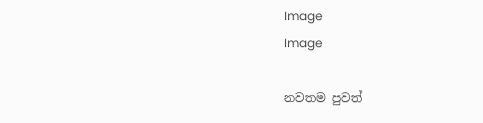Image
Image

නවතම පුවත්